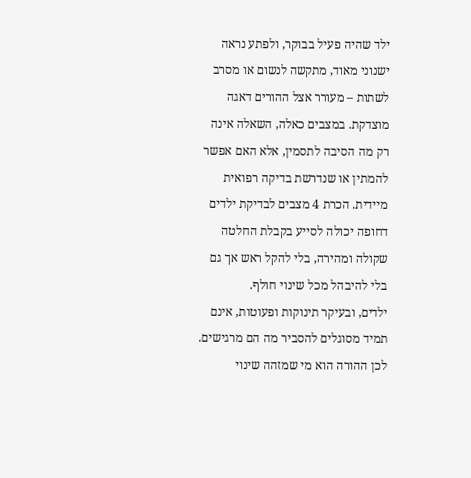ילד שהיה פעיל בבוקר, ולפתע נראה ישנוני מאוד, מתקשה לנשום או מסרב לשתות – מעורר אצל ההורים דאגה מוצדקת. במצבים כאלה, השאלה אינה רק מה הסיבה לתסמין, אלא האם אפשר להמתין או שנדרשת בדיקה רפואית מיידית. הכרת 4 מצבים לבדיקת ילדים דחופה יכולה לסייע בקבלת החלטה שקולה ומהירה, בלי להקל ראש אך גם בלי להיבהל מכל שינוי חולף.
ילדים, ובעיקר תינוקות ופעוטות, אינם תמיד מסוגלים להסביר מה הם מרגישים. לכן ההורה הוא מי שמזהה שינוי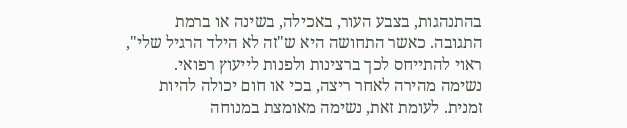בהתנהגות, בצבע העור, באכילה, בשינה או ברמת התגובה. כאשר התחושה היא ש"זה לא הילד הרגיל שלי", ראוי להתייחס לכך ברצינות ולפנות לייעוץ רפואי.
נשימה מהירה לאחר ריצה, בכי או חום יכולה להיות זמנית. לעומת זאת, נשימה מאומצת במנוחה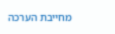מחייבת הערכה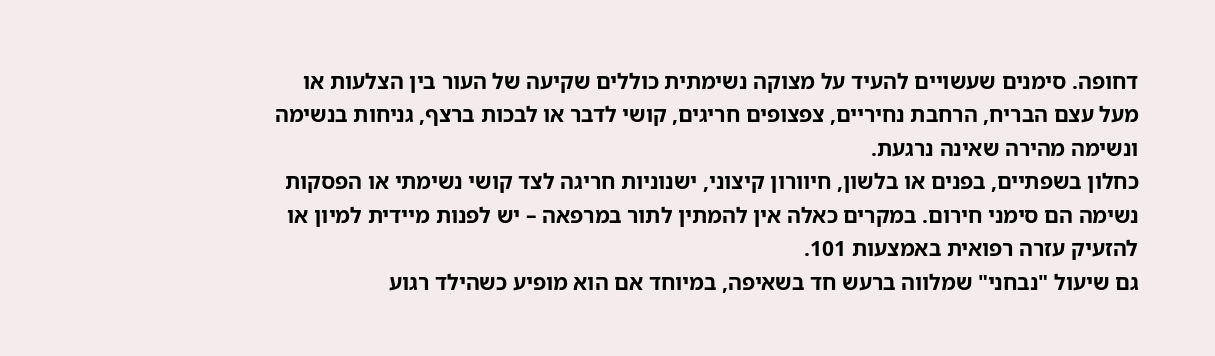דחופה. סימנים שעשויים להעיד על מצוקה נשימתית כוללים שקיעה של העור בין הצלעות או מעל עצם הבריח, הרחבת נחיריים, צפצופים חריגים, קושי לדבר או לבכות ברצף, גניחות בנשימה ונשימה מהירה שאינה נרגעת.
כחלון בשפתיים, בפנים או בלשון, חיוורון קיצוני, ישנוניות חריגה לצד קושי נשימתי או הפסקות נשימה הם סימני חירום. במקרים כאלה אין להמתין לתור במרפאה – יש לפנות מיידית למיון או להזעיק עזרה רפואית באמצעות 101.
גם שיעול "נבחני" שמלווה ברעש חד בשאיפה, במיוחד אם הוא מופיע כשהילד רגוע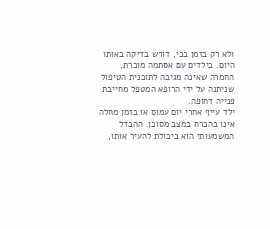ולא רק בזמן בכי, דורש בדיקה באותו היום. בילדים עם אסתמה מוכרת, החמרה שאינה מגיבה לתוכנית הטיפול שניתנה על ידי הרופא המטפל מחייבת פנייה דחופה.
ילד עייף אחרי יום עמוס או בזמן מחלה אינו בהכרח במצב מסוכן. ההבדל המשמעותי הוא ביכולת להעיר אותו,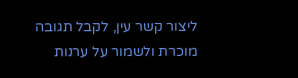ליצור קשר עין, לקבל תגובה מוכרת ולשמור על ערנות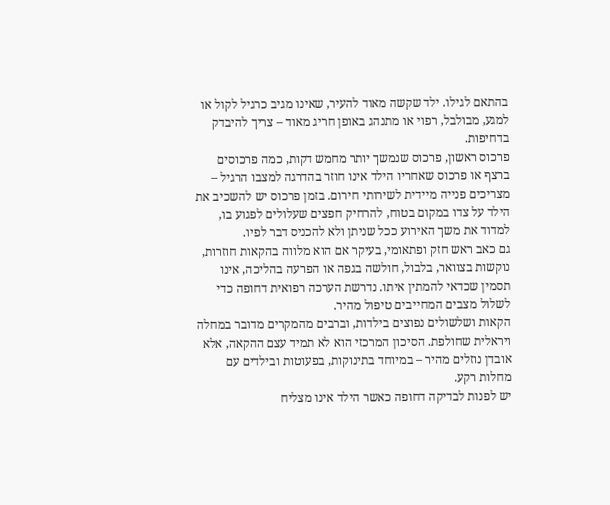בהתאם לגילו. ילד שקשה מאוד להעיר, שאינו מגיב כרגיל לקול או למגע, מבולבל, רפוי או מתנהג באופן חריג מאוד – צריך להיבדק בדחיפות.
פרכוס ראשון, פרכוס שנמשך יותר מחמש דקות, כמה פרכוסים ברצף או פרכוס שאחריו הילד אינו חוזר בהדרגה למצבו הרגיל – מצריכים פנייה מיידית לשירותי חירום. בזמן פרכוס יש להשכיב את הילד על צדו במקום בטוח, להרחיק חפצים שעלולים לפגוע בו, למדוד את משך האירוע ככל שניתן ולא להכניס דבר לפיו.
גם כאב ראש חזק ופתאומי, בעיקר אם הוא מלווה בהקאות חוזרות, נוקשות בצוואר, בלבול, חולשה בגפה או הפרעה בהליכה, אינו תסמין שכדאי להמתין איתו. נדרשת הערכה רפואית דחופה כדי לשלול מצבים המחייבים טיפול מהיר.
הקאות ושלשולים נפוצים בילדות, וברבים מהמקרים מדובר במחלה ויראלית שחולפת. הסיכון המרכזי הוא לא תמיד עצם ההקאה, אלא אובדן נוזלים מהיר – במיוחד בתינוקות, בפעוטות ובילדים עם מחלות רקע.
יש לפנות לבדיקה דחופה כאשר הילד אינו מצליח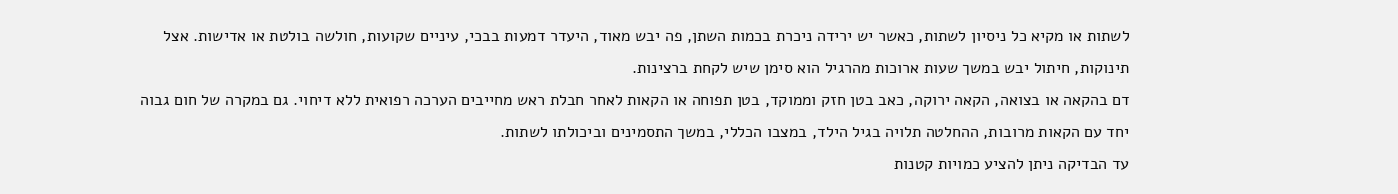לשתות או מקיא כל ניסיון לשתות, כאשר יש ירידה ניכרת בכמות השתן, פה יבש מאוד, היעדר דמעות בבכי, עיניים שקועות, חולשה בולטת או אדישות. אצל תינוקות, חיתול יבש במשך שעות ארוכות מהרגיל הוא סימן שיש לקחת ברצינות.
דם בהקאה או בצואה, הקאה ירוקה, כאב בטן חזק וממוקד, בטן תפוחה או הקאות לאחר חבלת ראש מחייבים הערכה רפואית ללא דיחוי. גם במקרה של חום גבוה יחד עם הקאות מרובות, ההחלטה תלויה בגיל הילד, במצבו הכללי, במשך התסמינים וביכולתו לשתות.
עד הבדיקה ניתן להציע כמויות קטנות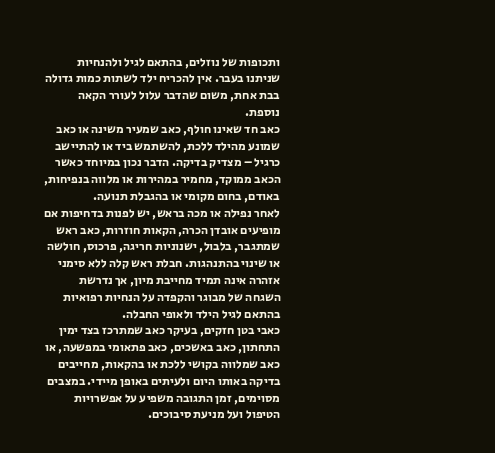ותכופות של נוזלים, בהתאם לגיל ולהנחיות שניתנו בעבר. אין להכריח ילד לשתות כמות גדולה בבת אחת, משום שהדבר עלול לעורר הקאה נוספת.
כאב חד שאינו חולף, כאב שמעיר משינה או כאב שמונע מהילד ללכת, להשתמש ביד או להתיישב כרגיל – מצדיק בדיקה. הדבר נכון במיוחד כאשר הכאב ממוקד, מחמיר במהירות או מלווה בנפיחות, באודם, בחום מקומי או בהגבלת תנועה.
לאחר נפילה או מכה בראש, יש לפנות בדחיפות אם מופיעים אובדן הכרה, הקאות חוזרות, כאב ראש שמתגבר, בלבול, ישנוניות חריגה, פרכוס, חולשה או שינוי בהתנהגות. חבלת ראש קלה ללא סימני אזהרה אינה תמיד מחייבת מיון, אך נדרשת השגחה של מבוגר והקפדה על הנחיות רפואיות בהתאם לגיל הילד ולאופי החבלה.
כאבי בטן חזקים, בעיקר כאב שמתרכז בצד ימין התחתון, כאב באשכים, כאב פתאומי במפשעה, או כאב שמלווה בקושי ללכת או בהקאות, מחייבים בדיקה באותו היום ולעיתים באופן מיידי. במצבים מסוימים, זמן התגובה משפיע על אפשרויות הטיפול ועל מניעת סיבוכים.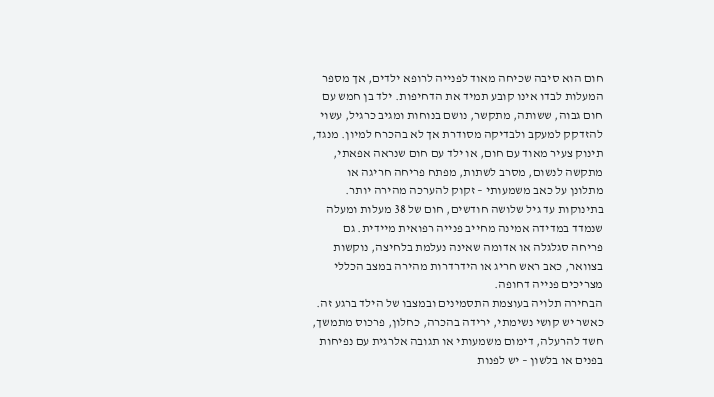חום הוא סיבה שכיחה מאוד לפנייה לרופא ילדים, אך מספר המעלות לבדו אינו קובע תמיד את הדחיפות. ילד בן חמש עם חום גבוה, ששותה, מתקשר, נושם בנוחות ומגיב כרגיל, עשוי להזדקק למעקב ולבדיקה מסודרת אך לא בהכרח למיון. מנגד, תינוק צעיר מאוד עם חום, או ילד עם חום שנראה אפאתי, מתקשה לנשום, מסרב לשתות, מפתח פריחה חריגה או מתלונן על כאב משמעותי – זקוק להערכה מהירה יותר.
בתינוקות עד גיל שלושה חודשים, חום של 38 מעלות ומעלה שנמדד במדידה אמינה מחייב פנייה רפואית מיידית. גם פריחה סגלגלה או אדומה שאינה נעלמת בלחיצה, נוקשות בצוואר, כאב ראש חריג או הידרדרות מהירה במצב הכללי מצריכים פנייה דחופה.
הבחירה תלויה בעוצמת התסמינים ובמצבו של הילד ברגע זה. כאשר יש קושי נשימתי, ירידה בהכרה, כחלון, פרכוס מתמשך, חשד להרעלה, דימום משמעותי או תגובה אלרגית עם נפיחות בפנים או בלשון – יש לפנות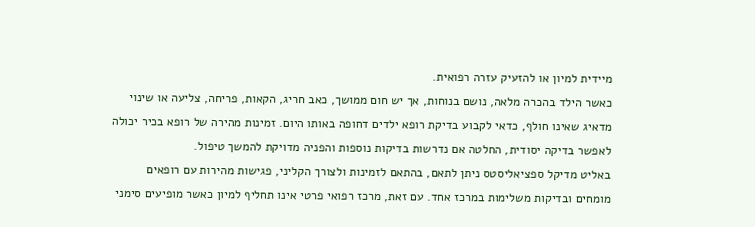מיידית למיון או להזעיק עזרה רפואית.
כאשר הילד בהכרה מלאה, נושם בנוחות, אך יש חום ממושך, כאב חריג, הקאות, פריחה, צליעה או שינוי מדאיג שאינו חולף, כדאי לקבוע בדיקת רופא ילדים דחופה באותו היום. זמינות מהירה של רופא בכיר יכולה לאפשר בדיקה יסודית, החלטה אם נדרשות בדיקות נוספות והפניה מדויקת להמשך טיפול.
באליט מדיקל ספציאליסטס ניתן לתאם, בהתאם לזמינות ולצורך הקליני, פגישות מהירות עם רופאים מומחים ובדיקות משלימות במרכז אחד. עם זאת, מרכז רפואי פרטי אינו תחליף למיון כאשר מופיעים סימני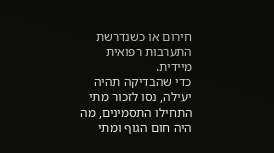חירום או כשנדרשת התערבות רפואית מיידית.
כדי שהבדיקה תהיה יעילה, נסו לזכור מתי התחילו התסמינים, מה היה חום הגוף ומתי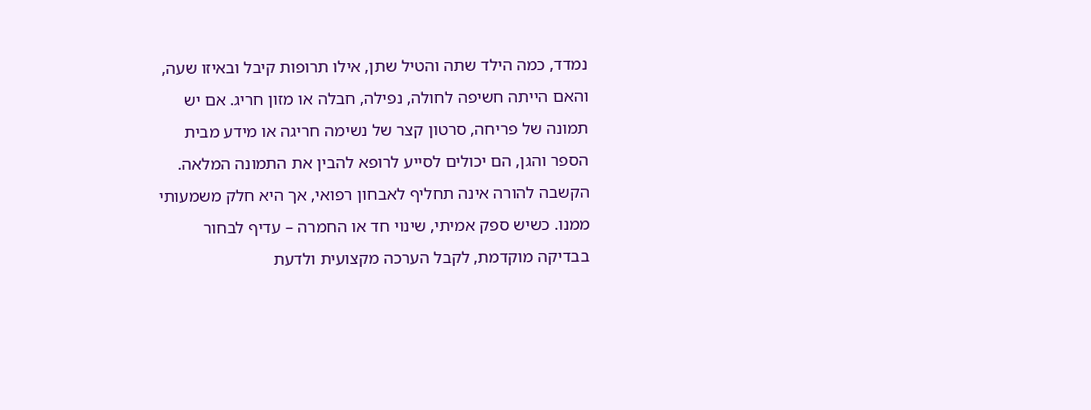נמדד, כמה הילד שתה והטיל שתן, אילו תרופות קיבל ובאיזו שעה, והאם הייתה חשיפה לחולה, נפילה, חבלה או מזון חריג. אם יש תמונה של פריחה, סרטון קצר של נשימה חריגה או מידע מבית הספר והגן, הם יכולים לסייע לרופא להבין את התמונה המלאה.
הקשבה להורה אינה תחליף לאבחון רפואי, אך היא חלק משמעותי ממנו. כשיש ספק אמיתי, שינוי חד או החמרה – עדיף לבחור בבדיקה מוקדמת, לקבל הערכה מקצועית ולדעת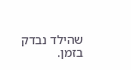שהילד נבדק בזמן.